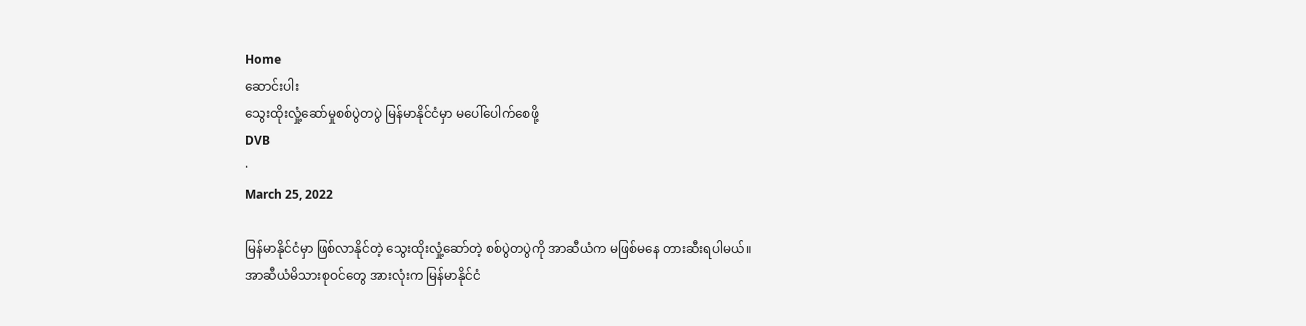Home
ဆောင်းပါး
သွေးထိုးလှုံ့ဆော်မှုစစ်ပွဲတပွဲ မြန်မာနိုင်ငံမှာ မပေါ်ပေါက်စေဖို့
DVB
·
March 25, 2022

မြန်မာနိုင်ငံမှာ ဖြစ်လာနိုင်တဲ့ သွေးထိုးလှုံ့ဆော်တဲ့ စစ်ပွဲတပွဲကို အာဆီယံက မဖြစ်မနေ တားဆီးရပါမယ်။
အာဆီယံမိသားစုဝင်တွေ အားလုံးက မြန်မာနိုင်ငံ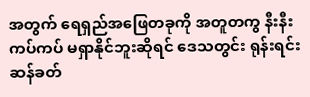အတွက် ရေရှည်အဖြေတခုကို အတူတကွ နီးနီးကပ်ကပ် မရှာနိုင်ဘူးဆိုရင် ဒေသတွင်း ရုန်းရင်းဆန်ခတ်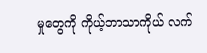မှုတွေကို ကိုယ့်ဘာသာကိုယ် လက်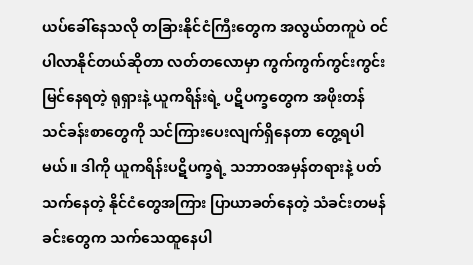ယပ်ခေါ်နေသလို တခြားနိုင်ငံကြီးတွေက အလွယ်တကူပဲ ဝင်ပါလာနိုင်တယ်ဆိုတာ လတ်တလောမှာ ကွက်ကွက်ကွင်းကွင်း မြင်နေရတဲ့ ရုရှားနဲ့ ယူကရိန်းရဲ့ ပဋိပက္ခတွေက အဖိုးတန်သင်ခန်းစာတွေကို သင်ကြားပေးလျက်ရှိနေတာ တွေ့ရပါမယ်။ ဒါကို ယူကရိန်းပဋိပက္ခရဲ့ သဘာဝအမှန်တရားနဲ့ ပတ်သက်နေတဲ့ နိုင်ငံတွေအကြား ပြာယာခတ်နေတဲ့ သံခင်းတမန်ခင်းတွေက သက်သေထူနေပါ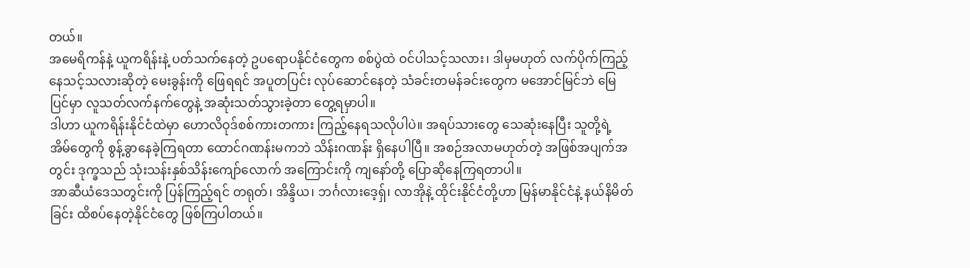တယ်။
အမေရိကန်နဲ့ ယူကရိန်းနဲ့ ပတ်သက်နေတဲ့ ဥပရောပနိုင်ငံတွေက စစ်ပွဲထဲ ဝင်ပါသင့်သလား၊ ဒါမှမဟုတ် လက်ပိုက်ကြည့်နေသင့်သလားဆိုတဲ့ မေးခွန်းကို ဖြေရရင် အပူတပြင်း လုပ်ဆောင်နေတဲ့ သံခင်းတမန်ခင်းတွေက မအောင်မြင်ဘဲ မြေပြင်မှာ လူသတ်လက်နက်တွေနဲ့ အဆုံးသတ်သွားခဲ့တာ တွေ့ရမှာပါ။
ဒါဟာ ယူကရိန်းနိုင်ငံထဲမှာ ဟောလိဝုဒ်စစ်ကားတကား ကြည့်နေရသလိုပါပဲ။ အရပ်သားတွေ သေဆုံးနေပြီး သူတို့ရဲ့ အိမ်တွေကို စွန့်ခွာနေခဲ့ကြရတာ ထောင်ဂဏန်းမကဘဲ သိန်းဂဏန်း ရှိနေပါပြီ။ အစဉ်အလာမဟုတ်တဲ့ အဖြစ်အပျက်အတွင်း ဒုက္ခသည် သုံးသန်းနှစ်သိန်းကျော်လောက် အကြောင်းကို ကျနော်တို့ ပြောဆိုနေကြရတာပါ။
အာဆီယံဒေသတွင်းကို ပြန်ကြည့်ရင် တရုတ်၊ အိန္ဒိယ၊ ဘင်္ဂလားဒေ့ရှ်၊ လာအိုနဲ့ ထိုင်းနိုင်ငံတို့ဟာ မြန်မာနိုင်ငံနဲ့ နယ်နိမိတ်ခြင်း ထိစပ်နေတဲ့နိုင်ငံတွေ ဖြစ်ကြပါတယ်။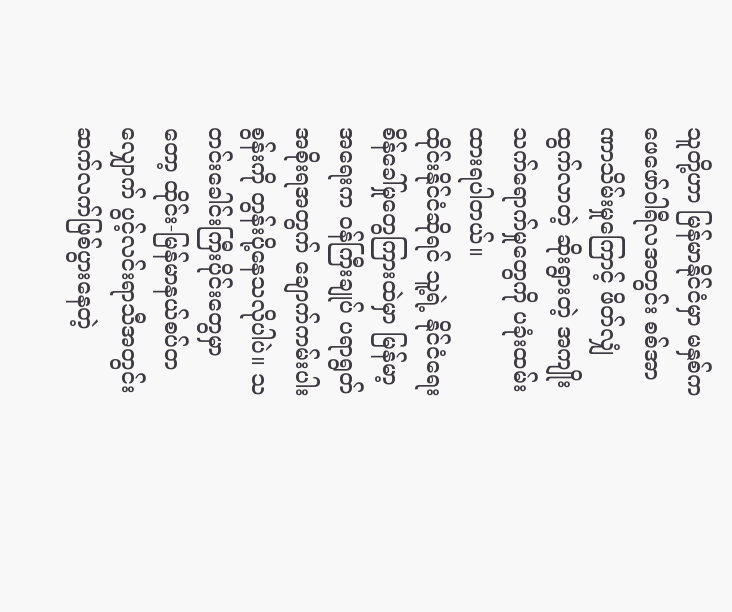သူတို့ဟာ မြန်မာနိုင်ငံမှာ မနှစ်က ဖေဖော်ဝါရီလအတွင်း စစ်အာဏာသိမ်းမှုကြောင့် ဖိတ်လျှံထွက်လာတဲ့ ဆိုးရွားတဲ့ အကျိုးသက်ရောက်မှုတွေကို ပခုံးထမ်းထားရပါတယ်။
ထိုင်းနိုင်ငံဆိုရင် သူ့ရဲ့ နိုင်ငံရေး စိန်ခေါ်မှုတွေကြားထဲမှာ မြန်မာ့အရေးက ဝန်ကြီးချုပ် ပရာရွတ်အစိုးရအတွက် ချောက်ကမ်းပါးစွန်းကို တွန်းပို့နေသလိုပါပဲ။ သတင်းခေါင်းကြီးပိုင်းတွေမှာတော့ ထိုင်း-မြန်မာနယ်စပ်တလျှောက် ပွင့်လင်းရာသီအတွင်း ဆက်လက်ဖြစ်ပွားနေတဲ့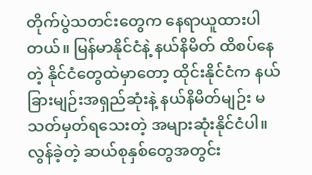တိုက်ပွဲသတင်းတွေက နေရာယူထားပါတယ်။ မြန်မာနိုင်ငံနဲ့ နယ်နိမိတ် ထိစပ်နေတဲ့ နိုင်ငံတွေထဲမှာတော့ ထိုင်းနိုင်ငံက နယ်ခြားမျဉ်းအရှည်ဆုံးနဲ့ နယ်နိမိတ်မျဉ်း မသတ်မှတ်ရသေးတဲ့ အများဆုံးနိုင်ငံပါ။
လွန်ခဲ့တဲ့ ဆယ်စုနှစ်တွေအတွင်း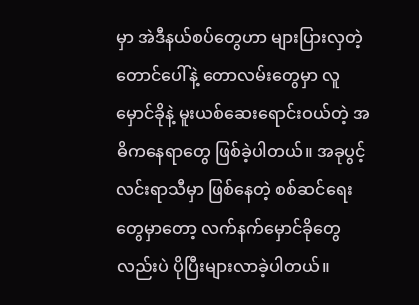မှာ အဲဒီနယ်စပ်တွေဟာ များပြားလှတဲ့ တောင်ပေါ်နဲ့ တောလမ်းတွေမှာ လူမှောင်ခိုနဲ့ မူးယစ်ဆေးရောင်းဝယ်တဲ့ အဓိကနေရာတွေ ဖြစ်ခဲ့ပါတယ်။ အခုပွင့်လင်းရာသီမှာ ဖြစ်နေတဲ့ စစ်ဆင်ရေးတွေမှာတော့ လက်နက်မှောင်ခိုတွေလည်းပဲ ပိုပြီးများလာခဲ့ပါတယ်။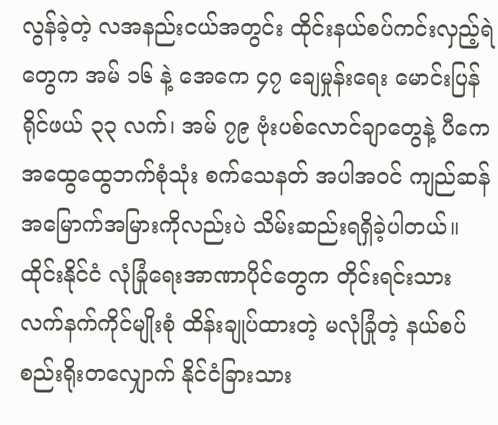လွန်ခဲ့တဲ့ လအနည်းငယ်အတွင်း ထိုင်းနယ်စပ်ကင်းလှည့်ရဲတွေက အမ် ၁၆ နဲ့ အေကေ ၄၇ ချေမှုန်းရေး မောင်းပြန်ရိုင်ဖယ် ၃၃ လက်၊ အမ် ၇၉ ဗုံးပစ်လောင်ချာတွေနဲ့ ပီကေ အထွေထွေဘက်စုံသုံး စက်သေနတ် အပါအဝင် ကျည်ဆန်အမြောက်အမြားကိုလည်းပဲ သိမ်းဆည်းရရှိခဲ့ပါတယ်။
ထိုင်းနိုင်ငံ လုံခြုံရေးအာဏာပိုင်တွေက တိုင်းရင်းသား လက်နက်ကိုင်မျိုးစုံ ထိန်းချုပ်ထားတဲ့ မလုံခြုံတဲ့ နယ်စပ်စည်းရိုးတလျှောက် နိုင်ငံခြားသား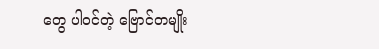တွေ ပါဝင်တဲ့ ဗြောင်တမျိုး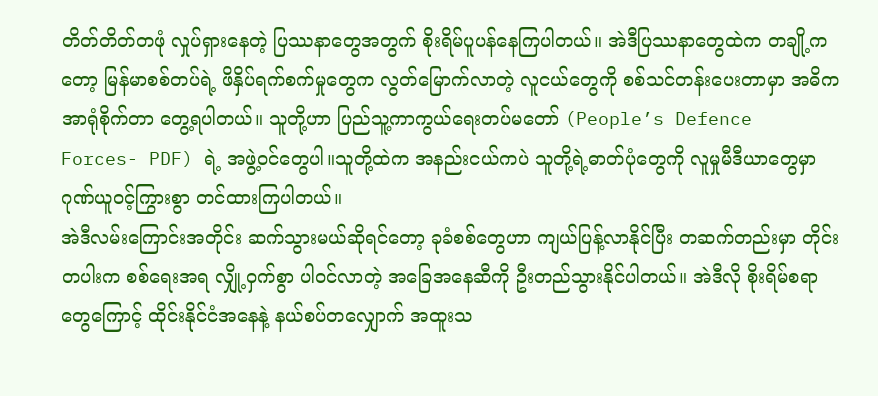တိတ်တိတ်တဖုံ လှုပ်ရှားနေတဲ့ ပြဿနာတွေအတွက် စိုးရိမ်ပူပန်နေကြပါတယ်။ အဲဒီပြဿနာတွေထဲက တချို့ကတော့ မြန်မာစစ်တပ်ရဲ့ ဖိနှိပ်ရက်စက်မှုတွေက လွတ်မြောက်လာတဲ့ လူငယ်တွေကို စစ်သင်တန်းပေးတာမှာ အဓိကအာရုံစိုက်တာ တွေ့ရပါတယ်။ သူတို့ဟာ ပြည်သူ့ကာကွယ်ရေးတပ်မတော် (People’s Defence Forces- PDF) ရဲ့ အဖွဲ့ဝင်တွေပါ။သူတို့ထဲက အနည်းငယ်ကပဲ သူတို့ရဲ့ဓာတ်ပုံတွေကို လူမှုမီဒီယာတွေမှာ ဂုဏ်ယူဝင့်ကြွားစွာ တင်ထားကြပါတယ်။
အဲဒီလမ်းကြောင်းအတိုင်း ဆက်သွားမယ်ဆိုရင်တော့ ခုခံစစ်တွေဟာ ကျယ်ပြန့်လာနိုင်ပြီး တဆက်တည်းမှာ တိုင်းတပါးက စစ်ရေးအရ လျှို့ဝှက်စွာ ပါဝင်လာတဲ့ အခြေအနေဆီကို ဦးတည်သွားနိုင်ပါတယ်။ အဲဒီလို စိုးရိမ်စရာတွေကြောင့် ထိုင်းနိုင်ငံအနေနဲ့ နယ်စပ်တလျှောက် အထူးသ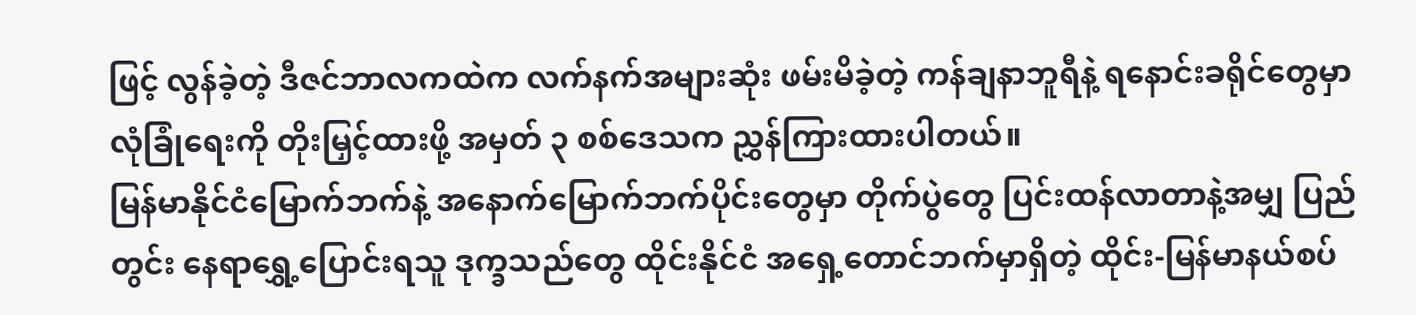ဖြင့် လွန်ခဲ့တဲ့ ဒီဇင်ဘာလကထဲက လက်နက်အများဆုံး ဖမ်းမိခဲ့တဲ့ ကန်ချနာဘူရီနဲ့ ရနောင်းခရိုင်တွေမှာ လုံခြုံရေးကို တိုးမြှင့်ထားဖို့ အမှတ် ၃ စစ်ဒေသက ညွှန်ကြားထားပါတယ်။
မြန်မာနိုင်ငံမြောက်ဘက်နဲ့ အနောက်မြောက်ဘက်ပိုင်းတွေမှာ တိုက်ပွဲတွေ ပြင်းထန်လာတာနဲ့အမျှ ပြည်တွင်း နေရာရွှေ့ပြောင်းရသူ ဒုက္ခသည်တွေ ထိုင်းနိုင်ငံ အရှေ့တောင်ဘက်မှာရှိတဲ့ ထိုင်း-မြန်မာနယ်စပ်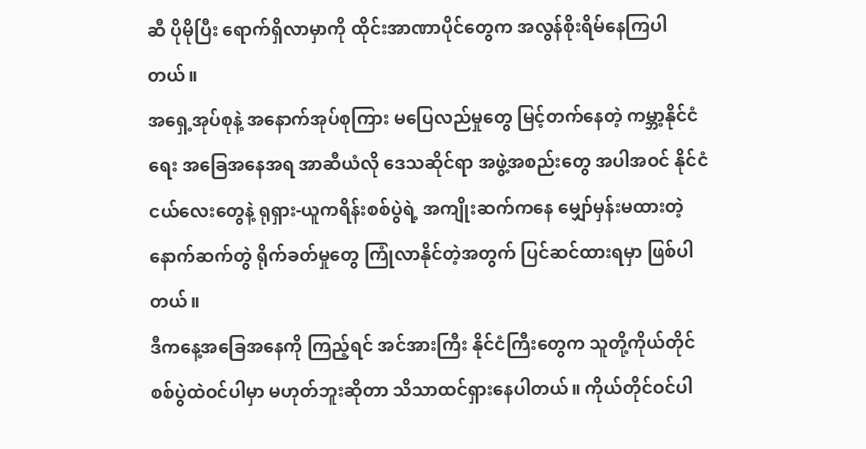ဆီ ပိုမိုပြီး ရောက်ရှိလာမှာကို ထိုင်းအာဏာပိုင်တွေက အလွန်စိုးရိမ်နေကြပါတယ်။
အရှေ့အုပ်စုနဲ့ အနောက်အုပ်စုကြား မပြေလည်မှုတွေ မြင့်တက်နေတဲ့ ကမ္ဘာ့နိုင်ငံရေး အခြေအနေအရ အာဆီယံလို ဒေသဆိုင်ရာ အဖွဲ့အစည်းတွေ အပါအဝင် နိုင်ငံငယ်လေးတွေနဲ့ ရုရှား-ယူကရိန်းစစ်ပွဲရဲ့ အကျိုးဆက်ကနေ မျှော်မှန်းမထားတဲ့ နောက်ဆက်တွဲ ရိုက်ခတ်မှုတွေ ကြုံလာနိုင်တဲ့အတွက် ပြင်ဆင်ထားရမှာ ဖြစ်ပါတယ်။
ဒီကနေ့အခြေအနေကို ကြည့်ရင် အင်အားကြီး နိုင်ငံကြီးတွေက သူတို့ကိုယ်တိုင် စစ်ပွဲထဲဝင်ပါမှာ မဟုတ်ဘူးဆိုတာ သိသာထင်ရှားနေပါတယ်။ ကိုယ်တိုင်ဝင်ပါ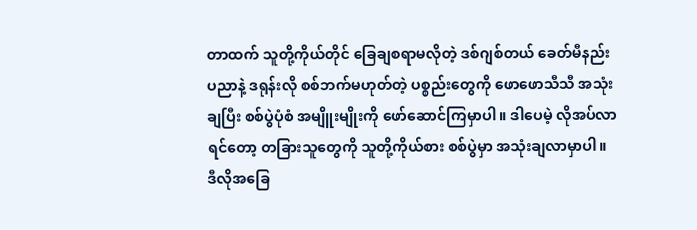တာထက် သူတို့ကိုယ်တိုင် ခြေချစရာမလိုတဲ့ ဒစ်ဂျစ်တယ် ခေတ်မီနည်းပညာနဲ့ ဒရုန်းလို စစ်ဘက်မဟုတ်တဲ့ ပစ္စည်းတွေကို ဖောဖောသီသီ အသုံးချပြီး စစ်ပွဲပုံစံ အမျိူးမျိုးကို ဖော်ဆောင်ကြမှာပါ။ ဒါပေမဲ့ လိုအပ်လာရင်တော့ တခြားသူတွေကို သူတို့ကိုယ်စား စစ်ပွဲမှာ အသုံးချလာမှာပါ။
ဒီလိုအခြေ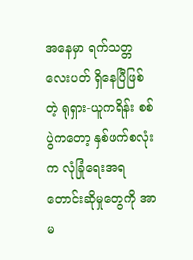အနေမှာ ရက်သတ္တလေးပတ် ရှိနေပြီဖြစ်တဲ့ ရုရှား-ယူကရိန်း စစ်ပွဲကတော့ နှစ်ဖက်စလုံးက လုံခြုံရေးအရ တောင်းဆိုမှုတွေကို အာမ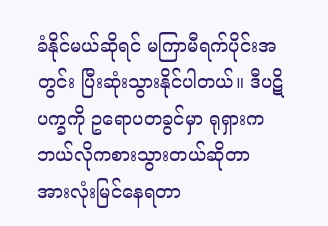ခံနိုင်မယ်ဆိုရင် မကြာမီရက်ပိုင်းအတွင်း ပြီးဆုံးသွားနိုင်ပါတယ်။ ဒီပဋိပက္ခကို ဥရောပတခွင်မှာ ရုရှားက ဘယ်လိုကစားသွားတယ်ဆိုတာ အားလုံးမြင်နေရတာ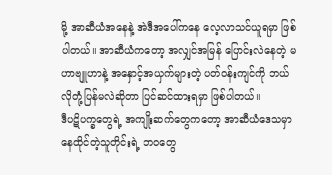မို့ အာဆီယံအနေနဲ့ အဲဒီအပေါ်ကနေ လေ့လာသင်ယူရမှာ ဖြစ်ပါတယ်။ အာဆီယံကတော့ အလျှင်အမြန် ပြောင်းလဲနေတဲ့ မဟာဗျူဟာနဲ့ အနှောင့်အယှက်များတဲ့ ပတ်ဝန်းကျင်ကို ဘယ်လိုတုံ့ပြန်မလဲဆိုတာ ပြင်ဆင်ထားရမှာ ဖြစ်ပါတယ်။
ဒီပဋိပက္ခတွေရဲ့ အကျိုးဆက်တွေကတော့ အာဆီယံဒေသမှာ နေထိုင်တဲ့သူတိုင်းရဲ့ ဘဝတွေ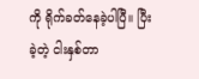ကို ရိုက်ခတ်နေခဲ့ပါပြီ။ ပြီးခဲ့တဲ့ ငါးနှစ်တာ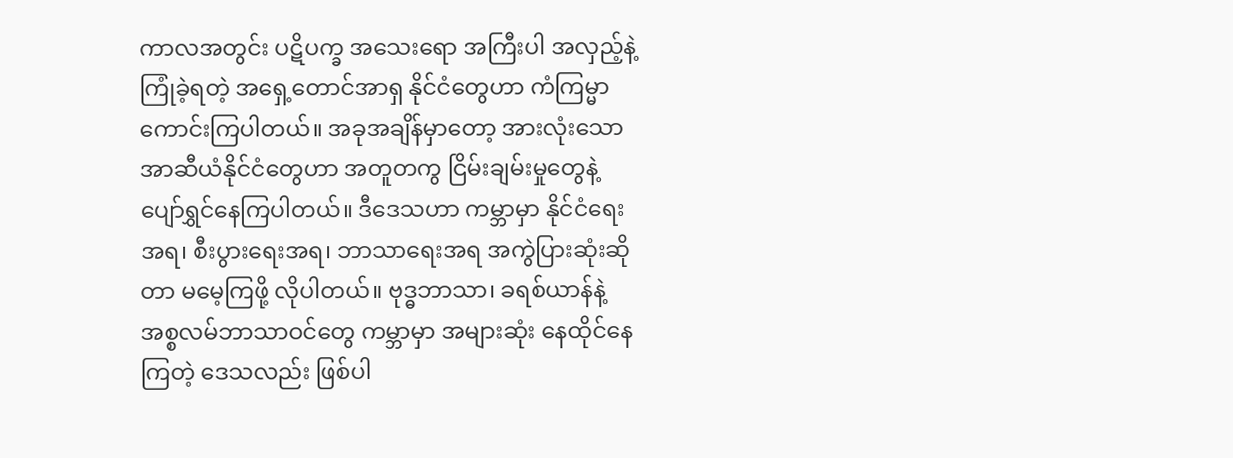ကာလအတွင်း ပဋိပက္ခ အသေးရော အကြီးပါ အလှည့်နဲ့ ကြုံခဲ့ရတဲ့ အရှေ့တောင်အာရှ နိုင်ငံတွေဟာ ကံကြမ္မာကောင်းကြပါတယ်။ အခုအချိန်မှာတော့ အားလုံးသော အာဆီယံနိုင်ငံတွေဟာ အတူတကွ ငြိမ်းချမ်းမှုတွေနဲ့ ပျော်ရွှင်နေကြပါတယ်။ ဒီဒေသဟာ ကမ္ဘာမှာ နိုင်ငံရေးအရ၊ စီးပွားရေးအရ၊ ဘာသာရေးအရ အကွဲပြားဆုံးဆိုတာ မမေ့ကြဖို့ လိုပါတယ်။ ဗုဒ္ဓဘာသာ၊ ခရစ်ယာန်နဲ့ အစ္စလမ်ဘာသာဝင်တွေ ကမ္ဘာမှာ အများဆုံး နေထိုင်နေကြတဲ့ ဒေသလည်း ဖြစ်ပါ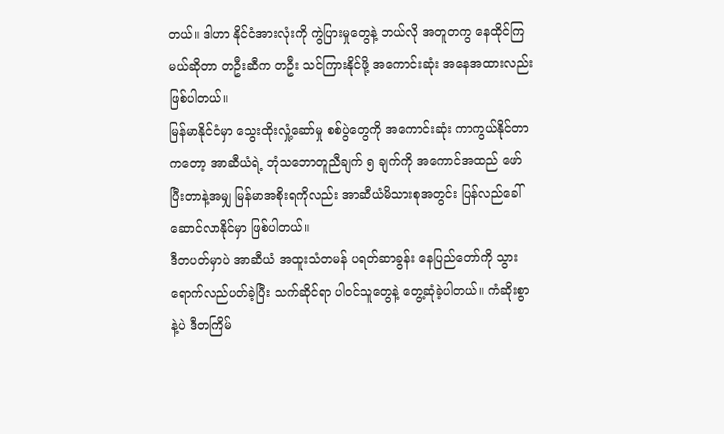တယ်။ ဒါဟာ နိုင်ငံအားလုံးကို ကွဲပြားမှုတွေနဲ့ ဘယ်လို အတူတကွ နေထိုင်ကြမယ်ဆိုတာ တဦးဆီက တဦး သင်ကြားနိုင်ဖို့ အကောင်းဆုံး အနေအထားလည်း ဖြစ်ပါတယ်။
မြန်မာနိုင်ငံမှာ သွေးထိုးလှုံ့ဆော်မှု စစ်ပွဲတွေကို အကောင်းဆုံး ကာကွယ်နိုင်တာကတော့ အာဆီယံရဲ့ ဘုံသဘောတူညီချက် ၅ ချက်ကို အကောင်အထည် ဖော်ပြီးတာနဲ့အမျှ မြန်မာအစိုးရကိုလည်း အာဆီယံမိသားစုအတွင်း ပြန်လည်ခေါ်ဆောင်လာနိုင်မှာ ဖြစ်ပါတယ်။
ဒီတပတ်မှာပဲ အာဆီယံ အထူးသံတမန် ပရတ်ဆာခွန်း နေပြည်တော်ကို သွားရောက်လည်ပတ်ခဲ့ပြီး သက်ဆိုင်ရာ ပါဝင်သူတွေနဲ့ တွေ့ဆုံခဲ့ပါတယ်။ ကံဆိုးစွာနဲ့ပဲ ဒီတကြိမ်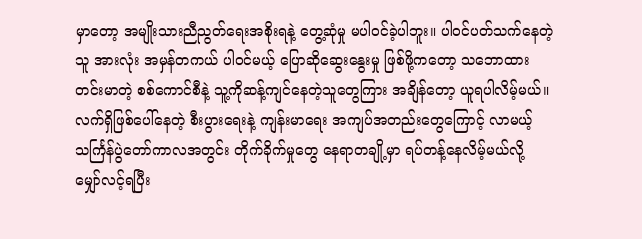မှာတော့ အမျိုးသားညီညွတ်ရေးအစိုးရနဲ့ တွေ့ဆုံမှု မပါဝင်ခဲ့ပါဘူး။ ပါဝင်ပတ်သက်နေတဲ့သူ အားလုံး အမှန်တကယ် ပါဝင်မယ့် ပြောဆိုဆွေးနွေးမှု ဖြစ်ဖို့ကတော့ သဘောထားတင်းမာတဲ့ စစ်ကောင်စီနဲ့ သူ့ကိုဆန့်ကျင်နေတဲ့သူတွေကြား အချိန်တော့ ယူရပါလိမ့်မယ်။
လက်ရှိဖြစ်ပေါ်နေတဲ့ စီးပွားရေးနဲ့ ကျန်းမာရေး အကျပ်အတည်းတွေကြောင့် လာမယ့် သင်္ကြန်ပွဲတော်ကာလအတွင်း တိုက်ခိုက်မှုတွေ နေရာတချို့မှာ ရပ်တန့်နေလိမ့်မယ်လို့ မျှော်လင့်ရပြီး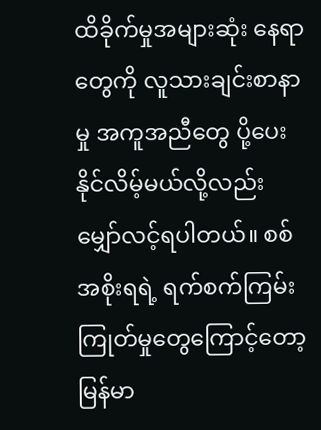ထိခိုက်မှုအများဆုံး နေရာတွေကို လူသားချင်းစာနာမှု အကူအညီတွေ ပို့ပေးနိုင်လိမ့်မယ်လို့လည်း မျှော်လင့်ရပါတယ်။ စစ်အစိုးရရဲ့ ရက်စက်ကြမ်းကြုတ်မှုတွေကြောင့်တော့ မြန်မာ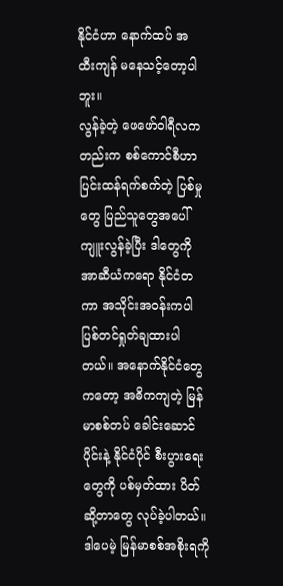နိုင်ငံဟာ နောက်ထပ် အထီးကျန် မနေသင့်တော့ပါဘူး။
လွန်ခဲ့တဲ့ ဖေဖော်ဝါရီလကတည်းက စစ်ကောင်စီဟာ ပြင်းထန်ရက်စက်တဲ့ ပြစ်မှုတွေ ပြည်သူတွေအပေါ် ကျူးလွန်ခဲ့ပြီး ဒါတွေကို အာဆီယံကရော နိုင်ငံတကာ အသိုင်းအဝန်းကပါ ပြစ်တင်ရှုတ်ချထားပါတယ်။ အနောက်နိုင်ငံတွေကတော့ အဓိကကျတဲ့ မြန်မာစစ်တပ် ခေါင်းဆောင်ပိုင်းနဲ့ နိုင်ငံပိုင် စီးပွားရေးတွေကို ပစ်မှတ်ထား ပိတ်ဆို့တာတွေ လုပ်ခဲ့ပါတယ်။
ဒါပေမဲ့ မြန်မာစစ်အစိုးရကို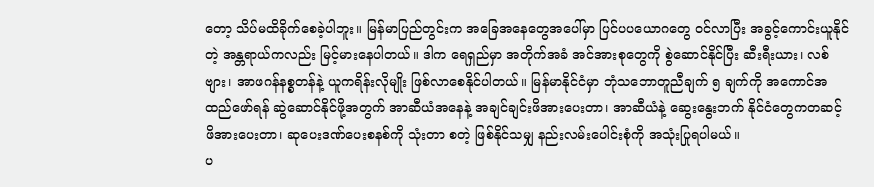တော့ သိပ်မထိခိုက်စေခဲ့ပါဘူး။ မြန်မာပြည်တွင်းက အခြေအနေတွေအပေါ်မှာ ပြင်ပပယောဂတွေ ဝင်လာပြီး အခွင့်ကောင်းယူနိုင်တဲ့ အန္တရာယ်ကလည်း မြင့်မားနေပါတယ်။ ဒါက ရေရှည်မှာ အတိုက်အခံ အင်အားစုတွေကို စွဲဆောင်နိုင်ပြီး ဆီးရီးယား၊ လစ်ဗျား၊ အာဖဂန်နစ္စတန်နဲ့ ယူကရိန်းလိုမျိုး ဖြစ်လာစေနိုင်ပါတယ်။ မြန်မာနိုင်ငံမှာ ဘုံသဘောတူညီချက် ၅ ချက်ကို အကောင်အထည်ဖော်ရန် ဆွဲဆောင်နိုင်ဖို့အတွက် အာဆီယံအနေနဲ့ အချင်ချင်းဖိအားပေးတာ၊ အာဆီယံနဲ့ ဆွေးနွေးဘက် နိုင်ငံတွေကတဆင့် ဖိအားပေးတာ၊ ဆုပေးဒဏ်ပေးစနစ်ကို သုံးတာ စတဲ့ ဖြစ်နိုင်သမျှ နည်းလမ်းပေါင်းစုံကို အသုံးပြုရပါမယ်။
ပ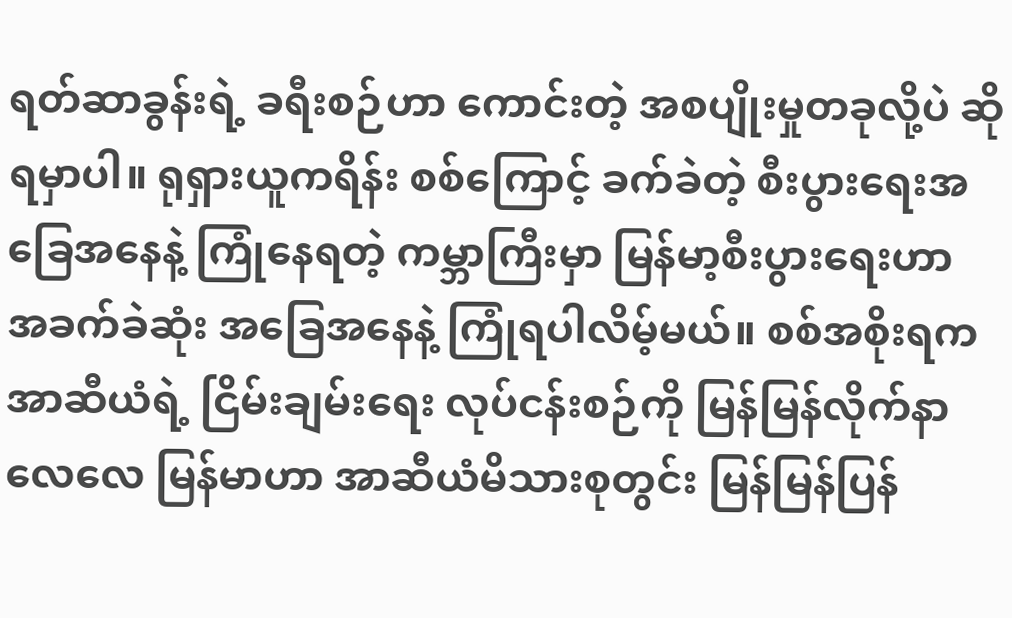ရတ်ဆာခွန်းရဲ့ ခရီးစဉ်ဟာ ကောင်းတဲ့ အစပျိုးမှုတခုလို့ပဲ ဆိုရမှာပါ။ ရုရှားယူကရိန်း စစ်ကြောင့် ခက်ခဲတဲ့ စီးပွားရေးအခြေအနေနဲ့ ကြုံနေရတဲ့ ကမ္ဘာကြီးမှာ မြန်မာ့စီးပွားရေးဟာ အခက်ခဲဆုံး အခြေအနေနဲ့ ကြုံရပါလိမ့်မယ်။ စစ်အစိုးရက အာဆီယံရဲ့ ငြိမ်းချမ်းရေး လုပ်ငန်းစဉ်ကို မြန်မြန်လိုက်နာလေလေ မြန်မာဟာ အာဆီယံမိသားစုတွင်း မြန်မြန်ပြန်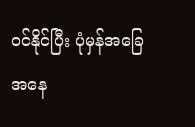ဝင်နိုင်ပြီး ပုံမှန်အခြေအနေ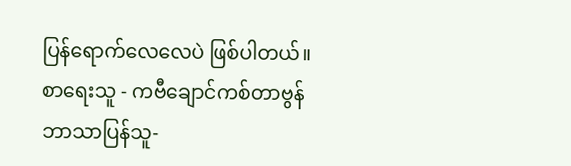ပြန်ရောက်လေလေပဲ ဖြစ်ပါတယ်။
စာရေးသူ - ကဗီချောင်ကစ်တာဗွန်
ဘာသာပြန်သူ-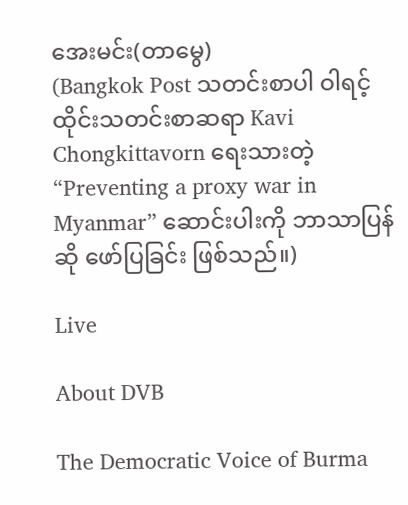အေးမင်း(တာမွေ)
(Bangkok Post သတင်းစာပါ ဝါရင့် ထိုင်းသတင်းစာဆရာ Kavi Chongkittavorn ရေးသားတဲ့ “Preventing a proxy war in Myanmar” ဆောင်းပါးကို ဘာသာပြန်ဆို ဖော်ပြခြင်း ဖြစ်သည်။)

Live

About DVB

The Democratic Voice of Burma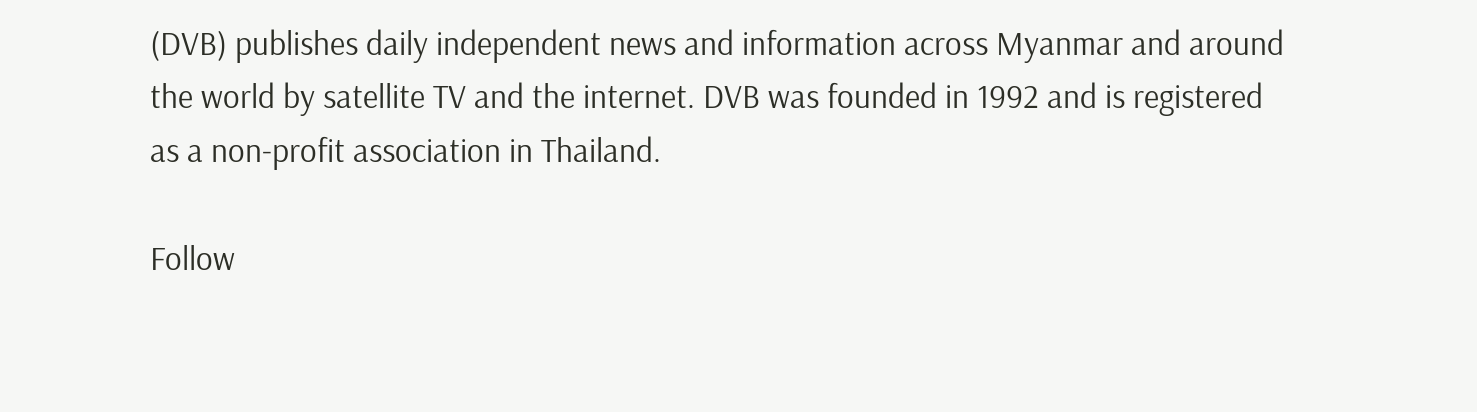(DVB) publishes daily independent news and information across Myanmar and around the world by satellite TV and the internet. DVB was founded in 1992 and is registered as a non-profit association in Thailand.

Follow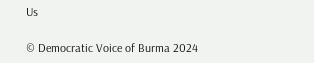Us

© Democratic Voice of Burma 2024